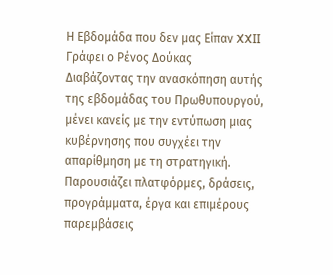Η Εβδομάδα που δεν μας Είπαν XXII
Γράφει ο Ρένος Δούκας
Διαβάζοντας την ανασκόπηση αυτής της εβδομάδας του Πρωθυπουργού, μένει κανείς με την εντύπωση μιας κυβέρνησης που συγχέει την απαρίθμηση με τη στρατηγική. Παρουσιάζει πλατφόρμες, δράσεις, προγράμματα, έργα και επιμέρους παρεμβάσεις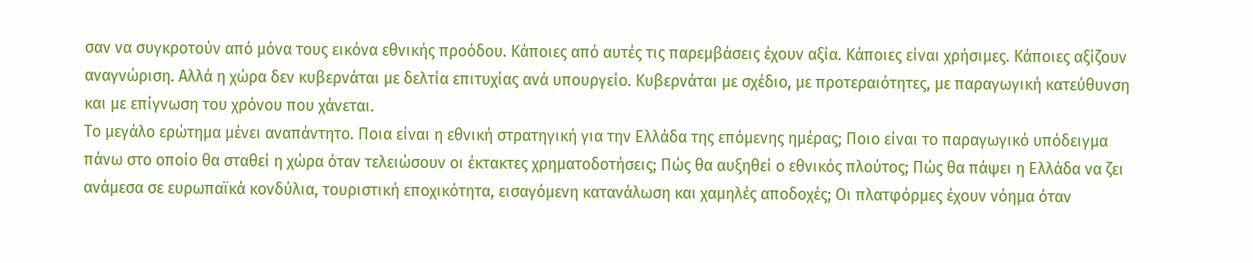σαν να συγκροτούν από μόνα τους εικόνα εθνικής προόδου. Κάποιες από αυτές τις παρεμβάσεις έχουν αξία. Κάποιες είναι χρήσιμες. Κάποιες αξίζουν αναγνώριση. Αλλά η χώρα δεν κυβερνάται με δελτία επιτυχίας ανά υπουργείο. Κυβερνάται με σχέδιο, με προτεραιότητες, με παραγωγική κατεύθυνση και με επίγνωση του χρόνου που χάνεται.
Το μεγάλο ερώτημα μένει αναπάντητο. Ποια είναι η εθνική στρατηγική για την Ελλάδα της επόμενης ημέρας; Ποιο είναι το παραγωγικό υπόδειγμα πάνω στο οποίο θα σταθεί η χώρα όταν τελειώσουν οι έκτακτες χρηματοδοτήσεις; Πώς θα αυξηθεί ο εθνικός πλούτος; Πώς θα πάψει η Ελλάδα να ζει ανάμεσα σε ευρωπαϊκά κονδύλια, τουριστική εποχικότητα, εισαγόμενη κατανάλωση και χαμηλές αποδοχές; Οι πλατφόρμες έχουν νόημα όταν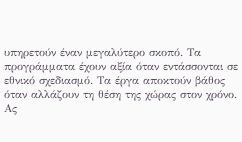υπηρετούν έναν μεγαλύτερο σκοπό. Τα προγράμματα έχουν αξία όταν εντάσσονται σε εθνικό σχεδιασμό. Τα έργα αποκτούν βάθος όταν αλλάζουν τη θέση της χώρας στον χρόνο.
Ας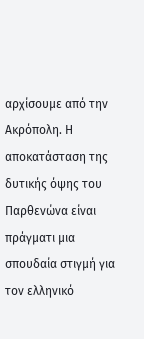αρχίσουμε από την Ακρόπολη. Η αποκατάσταση της δυτικής όψης του Παρθενώνα είναι πράγματι μια σπουδαία στιγμή για τον ελληνικό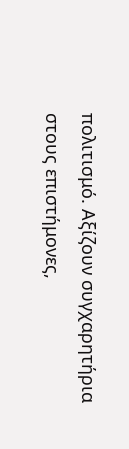πολιτισμό. Αξίζουν συγχαρητήρια στους επιστήμονες,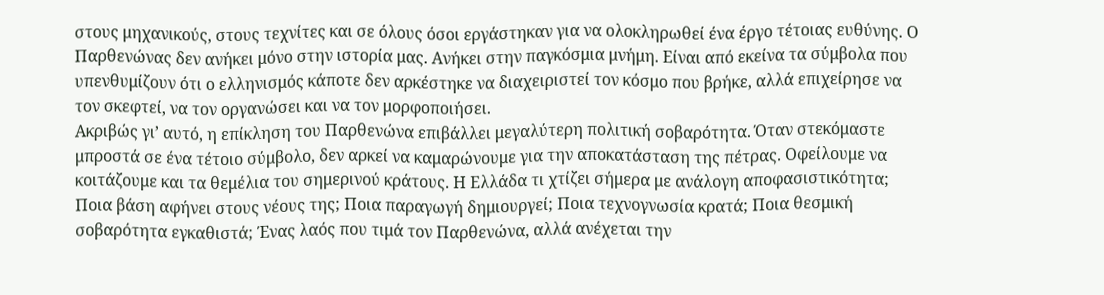στους μηχανικούς, στους τεχνίτες και σε όλους όσοι εργάστηκαν για να ολοκληρωθεί ένα έργο τέτοιας ευθύνης. Ο Παρθενώνας δεν ανήκει μόνο στην ιστορία μας. Ανήκει στην παγκόσμια μνήμη. Είναι από εκείνα τα σύμβολα που υπενθυμίζουν ότι ο ελληνισμός κάποτε δεν αρκέστηκε να διαχειριστεί τον κόσμο που βρήκε, αλλά επιχείρησε να τον σκεφτεί, να τον οργανώσει και να τον μορφοποιήσει.
Ακριβώς γι’ αυτό, η επίκληση του Παρθενώνα επιβάλλει μεγαλύτερη πολιτική σοβαρότητα. Όταν στεκόμαστε μπροστά σε ένα τέτοιο σύμβολο, δεν αρκεί να καμαρώνουμε για την αποκατάσταση της πέτρας. Οφείλουμε να κοιτάζουμε και τα θεμέλια του σημερινού κράτους. Η Ελλάδα τι χτίζει σήμερα με ανάλογη αποφασιστικότητα; Ποια βάση αφήνει στους νέους της; Ποια παραγωγή δημιουργεί; Ποια τεχνογνωσία κρατά; Ποια θεσμική σοβαρότητα εγκαθιστά; Ένας λαός που τιμά τον Παρθενώνα, αλλά ανέχεται την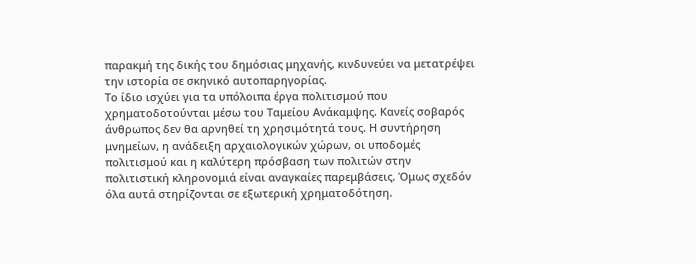παρακμή της δικής του δημόσιας μηχανής, κινδυνεύει να μετατρέψει την ιστορία σε σκηνικό αυτοπαρηγορίας.
Το ίδιο ισχύει για τα υπόλοιπα έργα πολιτισμού που χρηματοδοτούνται μέσω του Ταμείου Ανάκαμψης. Κανείς σοβαρός άνθρωπος δεν θα αρνηθεί τη χρησιμότητά τους. Η συντήρηση μνημείων, η ανάδειξη αρχαιολογικών χώρων, οι υποδομές πολιτισμού και η καλύτερη πρόσβαση των πολιτών στην πολιτιστική κληρονομιά είναι αναγκαίες παρεμβάσεις. Όμως σχεδόν όλα αυτά στηρίζονται σε εξωτερική χρηματοδότηση.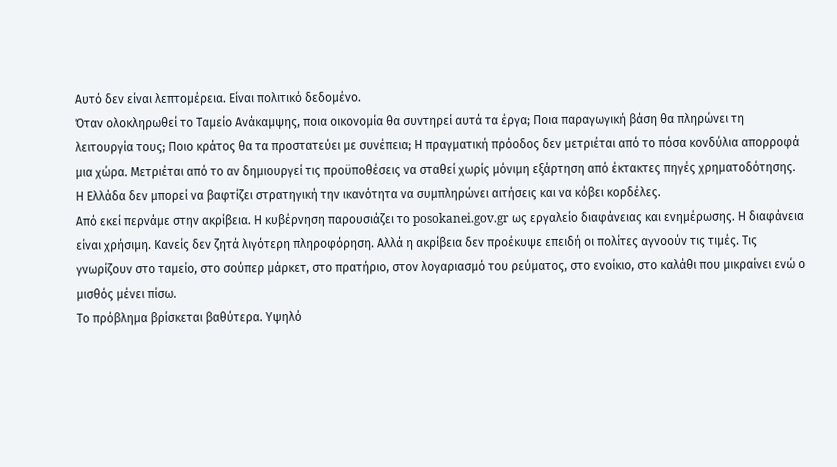Αυτό δεν είναι λεπτομέρεια. Είναι πολιτικό δεδομένο.
Όταν ολοκληρωθεί το Ταμείο Ανάκαμψης, ποια οικονομία θα συντηρεί αυτά τα έργα; Ποια παραγωγική βάση θα πληρώνει τη λειτουργία τους; Ποιο κράτος θα τα προστατεύει με συνέπεια; Η πραγματική πρόοδος δεν μετριέται από το πόσα κονδύλια απορροφά μια χώρα. Μετριέται από το αν δημιουργεί τις προϋποθέσεις να σταθεί χωρίς μόνιμη εξάρτηση από έκτακτες πηγές χρηματοδότησης. Η Ελλάδα δεν μπορεί να βαφτίζει στρατηγική την ικανότητα να συμπληρώνει αιτήσεις και να κόβει κορδέλες.
Από εκεί περνάμε στην ακρίβεια. Η κυβέρνηση παρουσιάζει το posokanei.gov.gr ως εργαλείο διαφάνειας και ενημέρωσης. Η διαφάνεια είναι χρήσιμη. Κανείς δεν ζητά λιγότερη πληροφόρηση. Αλλά η ακρίβεια δεν προέκυψε επειδή οι πολίτες αγνοούν τις τιμές. Τις γνωρίζουν στο ταμείο, στο σούπερ μάρκετ, στο πρατήριο, στον λογαριασμό του ρεύματος, στο ενοίκιο, στο καλάθι που μικραίνει ενώ ο μισθός μένει πίσω.
Το πρόβλημα βρίσκεται βαθύτερα. Υψηλό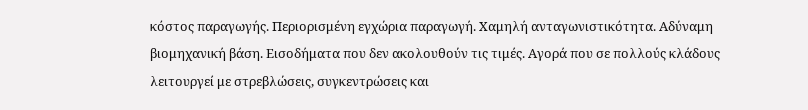κόστος παραγωγής. Περιορισμένη εγχώρια παραγωγή. Χαμηλή ανταγωνιστικότητα. Αδύναμη βιομηχανική βάση. Εισοδήματα που δεν ακολουθούν τις τιμές. Αγορά που σε πολλούς κλάδους λειτουργεί με στρεβλώσεις, συγκεντρώσεις και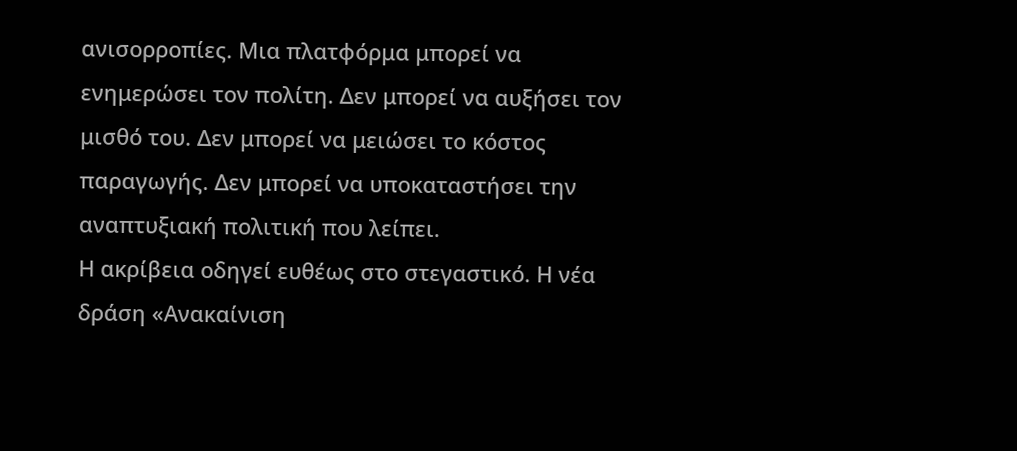ανισορροπίες. Μια πλατφόρμα μπορεί να ενημερώσει τον πολίτη. Δεν μπορεί να αυξήσει τον μισθό του. Δεν μπορεί να μειώσει το κόστος παραγωγής. Δεν μπορεί να υποκαταστήσει την αναπτυξιακή πολιτική που λείπει.
Η ακρίβεια οδηγεί ευθέως στο στεγαστικό. Η νέα δράση «Ανακαίνιση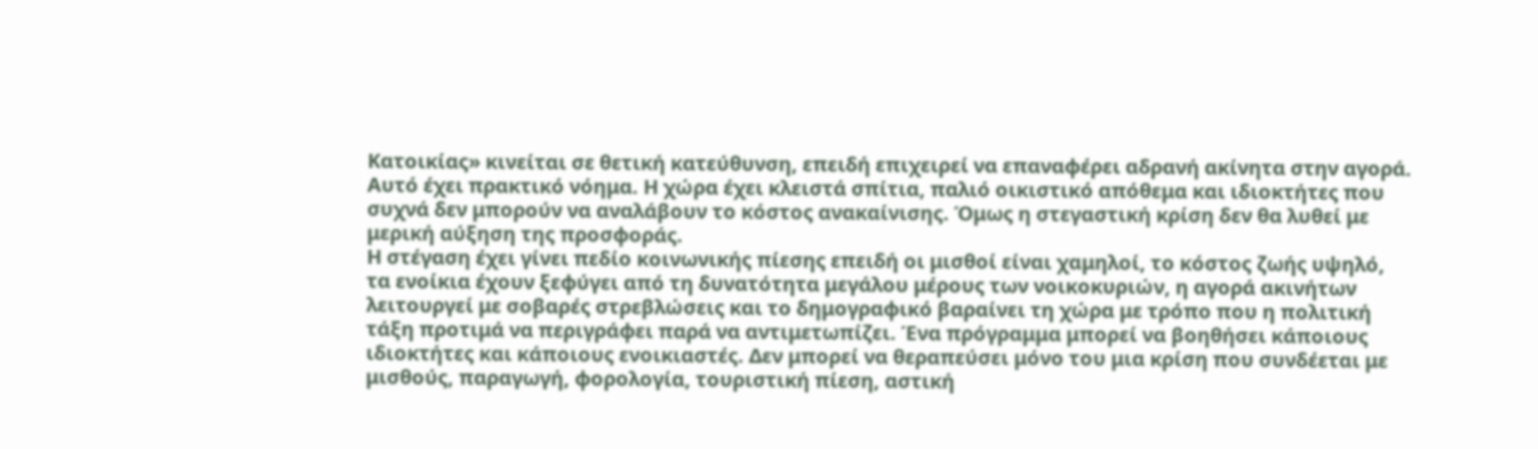Κατοικίας» κινείται σε θετική κατεύθυνση, επειδή επιχειρεί να επαναφέρει αδρανή ακίνητα στην αγορά. Αυτό έχει πρακτικό νόημα. Η χώρα έχει κλειστά σπίτια, παλιό οικιστικό απόθεμα και ιδιοκτήτες που συχνά δεν μπορούν να αναλάβουν το κόστος ανακαίνισης. Όμως η στεγαστική κρίση δεν θα λυθεί με μερική αύξηση της προσφοράς.
Η στέγαση έχει γίνει πεδίο κοινωνικής πίεσης επειδή οι μισθοί είναι χαμηλοί, το κόστος ζωής υψηλό, τα ενοίκια έχουν ξεφύγει από τη δυνατότητα μεγάλου μέρους των νοικοκυριών, η αγορά ακινήτων λειτουργεί με σοβαρές στρεβλώσεις και το δημογραφικό βαραίνει τη χώρα με τρόπο που η πολιτική τάξη προτιμά να περιγράφει παρά να αντιμετωπίζει. Ένα πρόγραμμα μπορεί να βοηθήσει κάποιους ιδιοκτήτες και κάποιους ενοικιαστές. Δεν μπορεί να θεραπεύσει μόνο του μια κρίση που συνδέεται με μισθούς, παραγωγή, φορολογία, τουριστική πίεση, αστική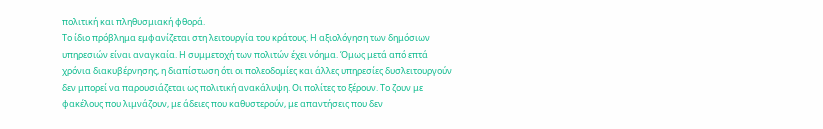πολιτική και πληθυσμιακή φθορά.
Το ίδιο πρόβλημα εμφανίζεται στη λειτουργία του κράτους. Η αξιολόγηση των δημόσιων υπηρεσιών είναι αναγκαία. Η συμμετοχή των πολιτών έχει νόημα. Όμως μετά από επτά χρόνια διακυβέρνησης, η διαπίστωση ότι οι πολεοδομίες και άλλες υπηρεσίες δυσλειτουργούν δεν μπορεί να παρουσιάζεται ως πολιτική ανακάλυψη. Οι πολίτες το ξέρουν. Το ζουν με φακέλους που λιμνάζουν, με άδειες που καθυστερούν, με απαντήσεις που δεν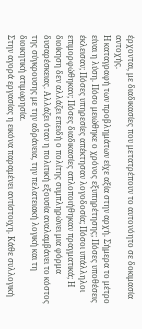έρχονται, με διαδικασίες που μετατρέπουν το αυτονόητο σε δοκιμασία αντοχής.
Η καταγραφή των προβλημάτων είχε αξία στην αρχή. Σήμερα το μέτρο είναι η λύση. Πόσο μειώθηκε ο χρόνος εξυπηρέτησης; Πόσες υποθέσεις έκλεισαν; Πόσες υπηρεσίες απέκτησαν λογοδοσία; Πόσοι υπάλληλοι επιμορφώθηκαν; Πόσες διαδικασίες απλοποιήθηκαν πραγματικά; Η διοίκηση δεν αλλάζει επειδή ο πολίτης συμπληρώνει μια φόρμα δυσαρέσκειας. Αλλάζει όταν η πολιτική εξουσία αναλαμβάνει το κόστος της σύγκρουσης με την αδράνεια, την πελατειακή λογική και τη διοικητική ατιμωρησία.
Στην αγορά εργασίας η εικόνα παραμένει αντίστοιχη. Κάθε συλλογική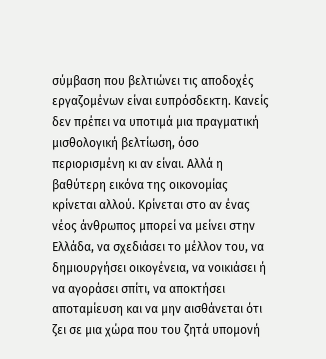σύμβαση που βελτιώνει τις αποδοχές εργαζομένων είναι ευπρόσδεκτη. Κανείς δεν πρέπει να υποτιμά μια πραγματική μισθολογική βελτίωση, όσο περιορισμένη κι αν είναι. Αλλά η βαθύτερη εικόνα της οικονομίας κρίνεται αλλού. Κρίνεται στο αν ένας νέος άνθρωπος μπορεί να μείνει στην Ελλάδα, να σχεδιάσει το μέλλον του, να δημιουργήσει οικογένεια, να νοικιάσει ή να αγοράσει σπίτι, να αποκτήσει αποταμίευση και να μην αισθάνεται ότι ζει σε μια χώρα που του ζητά υπομονή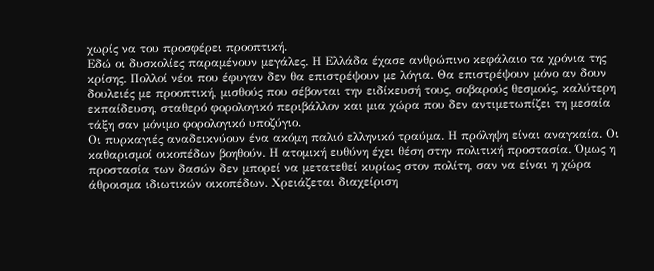χωρίς να του προσφέρει προοπτική.
Εδώ οι δυσκολίες παραμένουν μεγάλες. Η Ελλάδα έχασε ανθρώπινο κεφάλαιο τα χρόνια της κρίσης. Πολλοί νέοι που έφυγαν δεν θα επιστρέψουν με λόγια. Θα επιστρέψουν μόνο αν δουν δουλειές με προοπτική, μισθούς που σέβονται την ειδίκευσή τους, σοβαρούς θεσμούς, καλύτερη εκπαίδευση, σταθερό φορολογικό περιβάλλον και μια χώρα που δεν αντιμετωπίζει τη μεσαία τάξη σαν μόνιμο φορολογικό υποζύγιο.
Οι πυρκαγιές αναδεικνύουν ένα ακόμη παλιό ελληνικό τραύμα. Η πρόληψη είναι αναγκαία. Οι καθαρισμοί οικοπέδων βοηθούν. Η ατομική ευθύνη έχει θέση στην πολιτική προστασία. Όμως η προστασία των δασών δεν μπορεί να μετατεθεί κυρίως στον πολίτη, σαν να είναι η χώρα άθροισμα ιδιωτικών οικοπέδων. Χρειάζεται διαχείριση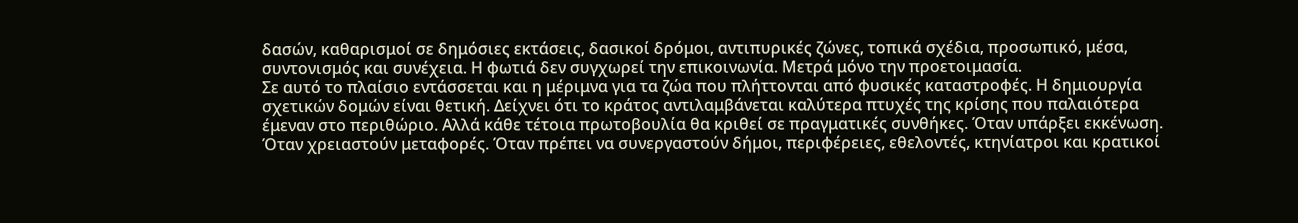δασών, καθαρισμοί σε δημόσιες εκτάσεις, δασικοί δρόμοι, αντιπυρικές ζώνες, τοπικά σχέδια, προσωπικό, μέσα, συντονισμός και συνέχεια. Η φωτιά δεν συγχωρεί την επικοινωνία. Μετρά μόνο την προετοιμασία.
Σε αυτό το πλαίσιο εντάσσεται και η μέριμνα για τα ζώα που πλήττονται από φυσικές καταστροφές. Η δημιουργία σχετικών δομών είναι θετική. Δείχνει ότι το κράτος αντιλαμβάνεται καλύτερα πτυχές της κρίσης που παλαιότερα έμεναν στο περιθώριο. Αλλά κάθε τέτοια πρωτοβουλία θα κριθεί σε πραγματικές συνθήκες. Όταν υπάρξει εκκένωση. Όταν χρειαστούν μεταφορές. Όταν πρέπει να συνεργαστούν δήμοι, περιφέρειες, εθελοντές, κτηνίατροι και κρατικοί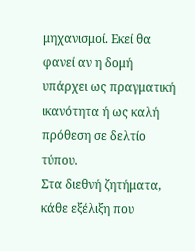μηχανισμοί. Εκεί θα φανεί αν η δομή υπάρχει ως πραγματική ικανότητα ή ως καλή πρόθεση σε δελτίο τύπου.
Στα διεθνή ζητήματα, κάθε εξέλιξη που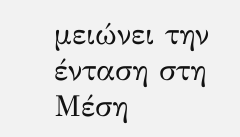μειώνει την ένταση στη Μέση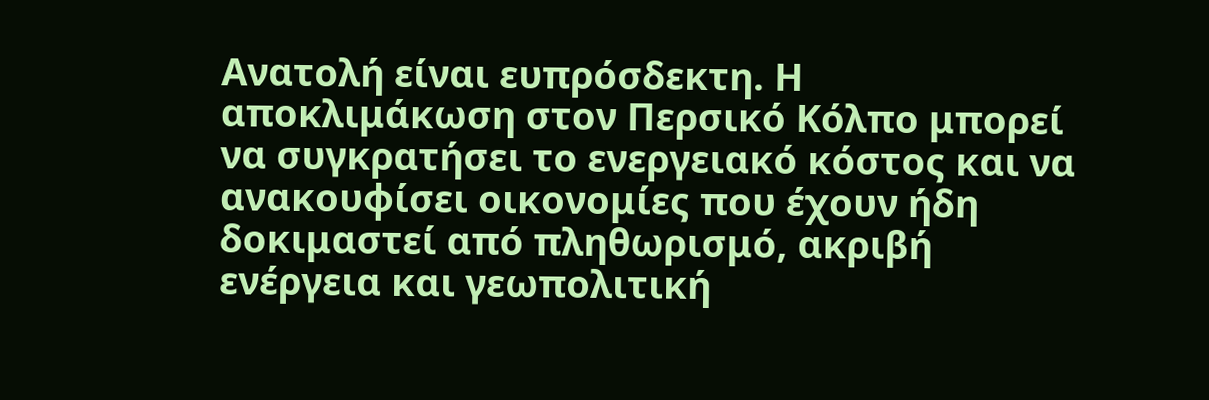Ανατολή είναι ευπρόσδεκτη. Η αποκλιμάκωση στον Περσικό Κόλπο μπορεί να συγκρατήσει το ενεργειακό κόστος και να ανακουφίσει οικονομίες που έχουν ήδη δοκιμαστεί από πληθωρισμό, ακριβή ενέργεια και γεωπολιτική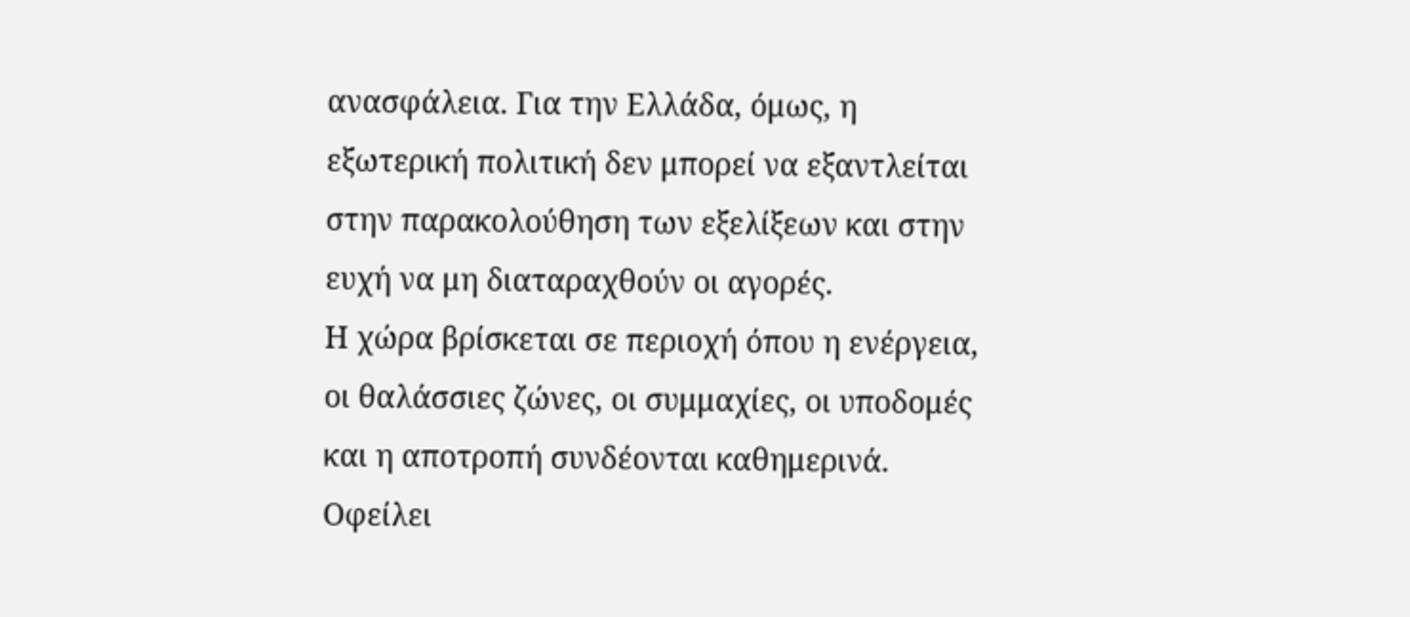ανασφάλεια. Για την Ελλάδα, όμως, η εξωτερική πολιτική δεν μπορεί να εξαντλείται στην παρακολούθηση των εξελίξεων και στην ευχή να μη διαταραχθούν οι αγορές.
Η χώρα βρίσκεται σε περιοχή όπου η ενέργεια, οι θαλάσσιες ζώνες, οι συμμαχίες, οι υποδομές και η αποτροπή συνδέονται καθημερινά. Οφείλει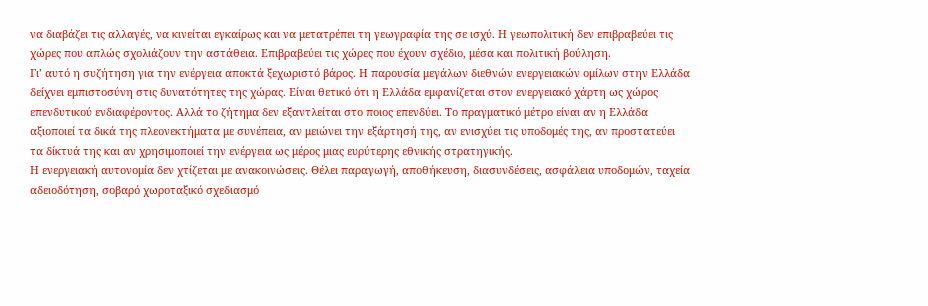να διαβάζει τις αλλαγές, να κινείται εγκαίρως και να μετατρέπει τη γεωγραφία της σε ισχύ. Η γεωπολιτική δεν επιβραβεύει τις χώρες που απλώς σχολιάζουν την αστάθεια. Επιβραβεύει τις χώρες που έχουν σχέδιο, μέσα και πολιτική βούληση.
Γι’ αυτό η συζήτηση για την ενέργεια αποκτά ξεχωριστό βάρος. Η παρουσία μεγάλων διεθνών ενεργειακών ομίλων στην Ελλάδα δείχνει εμπιστοσύνη στις δυνατότητες της χώρας. Είναι θετικό ότι η Ελλάδα εμφανίζεται στον ενεργειακό χάρτη ως χώρος επενδυτικού ενδιαφέροντος. Αλλά το ζήτημα δεν εξαντλείται στο ποιος επενδύει. Το πραγματικό μέτρο είναι αν η Ελλάδα αξιοποιεί τα δικά της πλεονεκτήματα με συνέπεια, αν μειώνει την εξάρτησή της, αν ενισχύει τις υποδομές της, αν προστατεύει τα δίκτυά της και αν χρησιμοποιεί την ενέργεια ως μέρος μιας ευρύτερης εθνικής στρατηγικής.
Η ενεργειακή αυτονομία δεν χτίζεται με ανακοινώσεις. Θέλει παραγωγή, αποθήκευση, διασυνδέσεις, ασφάλεια υποδομών, ταχεία αδειοδότηση, σοβαρό χωροταξικό σχεδιασμό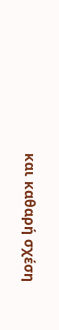και καθαρή σχέση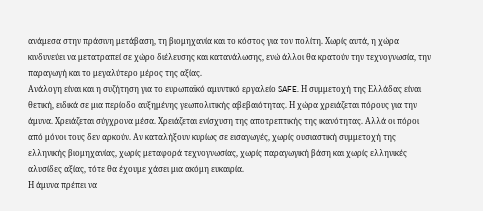ανάμεσα στην πράσινη μετάβαση, τη βιομηχανία και το κόστος για τον πολίτη. Χωρίς αυτά, η χώρα κινδυνεύει να μετατραπεί σε χώρο διέλευσης και κατανάλωσης, ενώ άλλοι θα κρατούν την τεχνογνωσία, την παραγωγή και το μεγαλύτερο μέρος της αξίας.
Ανάλογη είναι και η συζήτηση για το ευρωπαϊκό αμυντικό εργαλείο SAFE. Η συμμετοχή της Ελλάδας είναι θετική, ειδικά σε μια περίοδο αυξημένης γεωπολιτικής αβεβαιότητας. Η χώρα χρειάζεται πόρους για την άμυνα. Χρειάζεται σύγχρονα μέσα. Χρειάζεται ενίσχυση της αποτρεπτικής της ικανότητας. Αλλά οι πόροι από μόνοι τους δεν αρκούν. Αν καταλήξουν κυρίως σε εισαγωγές, χωρίς ουσιαστική συμμετοχή της ελληνικής βιομηχανίας, χωρίς μεταφορά τεχνογνωσίας, χωρίς παραγωγική βάση και χωρίς ελληνικές αλυσίδες αξίας, τότε θα έχουμε χάσει μια ακόμη ευκαιρία.
Η άμυνα πρέπει να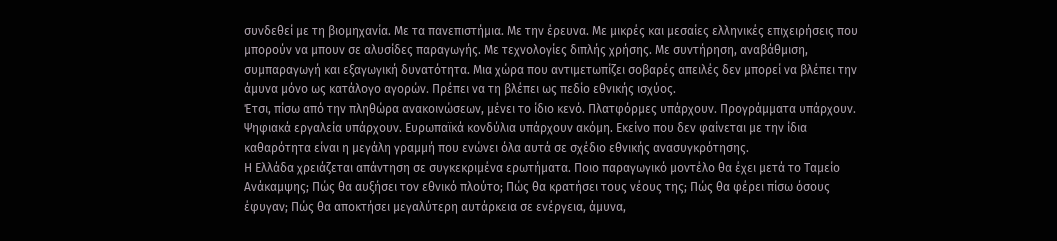συνδεθεί με τη βιομηχανία. Με τα πανεπιστήμια. Με την έρευνα. Με μικρές και μεσαίες ελληνικές επιχειρήσεις που μπορούν να μπουν σε αλυσίδες παραγωγής. Με τεχνολογίες διπλής χρήσης. Με συντήρηση, αναβάθμιση, συμπαραγωγή και εξαγωγική δυνατότητα. Μια χώρα που αντιμετωπίζει σοβαρές απειλές δεν μπορεί να βλέπει την άμυνα μόνο ως κατάλογο αγορών. Πρέπει να τη βλέπει ως πεδίο εθνικής ισχύος.
Έτσι, πίσω από την πληθώρα ανακοινώσεων, μένει το ίδιο κενό. Πλατφόρμες υπάρχουν. Προγράμματα υπάρχουν. Ψηφιακά εργαλεία υπάρχουν. Ευρωπαϊκά κονδύλια υπάρχουν ακόμη. Εκείνο που δεν φαίνεται με την ίδια καθαρότητα είναι η μεγάλη γραμμή που ενώνει όλα αυτά σε σχέδιο εθνικής ανασυγκρότησης.
Η Ελλάδα χρειάζεται απάντηση σε συγκεκριμένα ερωτήματα. Ποιο παραγωγικό μοντέλο θα έχει μετά το Ταμείο Ανάκαμψης; Πώς θα αυξήσει τον εθνικό πλούτο; Πώς θα κρατήσει τους νέους της; Πώς θα φέρει πίσω όσους έφυγαν; Πώς θα αποκτήσει μεγαλύτερη αυτάρκεια σε ενέργεια, άμυνα,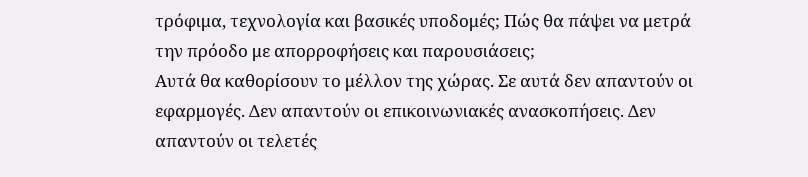τρόφιμα, τεχνολογία και βασικές υποδομές; Πώς θα πάψει να μετρά την πρόοδο με απορροφήσεις και παρουσιάσεις;
Αυτά θα καθορίσουν το μέλλον της χώρας. Σε αυτά δεν απαντούν οι εφαρμογές. Δεν απαντούν οι επικοινωνιακές ανασκοπήσεις. Δεν απαντούν οι τελετές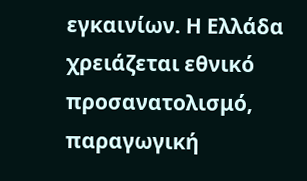εγκαινίων. Η Ελλάδα χρειάζεται εθνικό προσανατολισμό, παραγωγική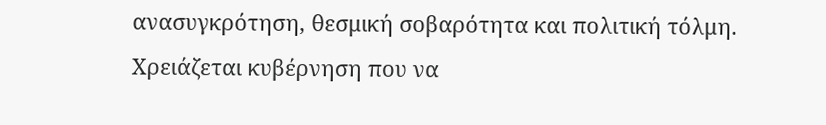ανασυγκρότηση, θεσμική σοβαρότητα και πολιτική τόλμη. Χρειάζεται κυβέρνηση που να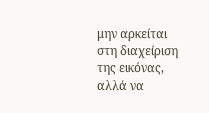μην αρκείται στη διαχείριση της εικόνας, αλλά να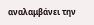αναλαμβάνει την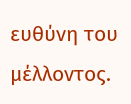ευθύνη του μέλλοντος.